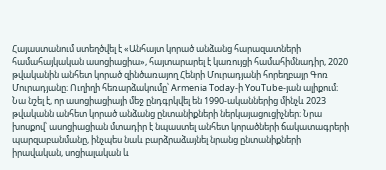Հայաստանում ստեղծվել է «Անհայտ կորած անձանց հարազատների համահայկական ասոցիացիա», հայտարարել է կառույցի համահիմնադիր, 2020 թվականին անհետ կորած զինծառայող Հենրի Մուրադյանի հորեղբայր Գոռ Մուրադյանը։ Ուղիղի հեռարձակումը՝ Armenia Today-ի YouTube-յան ալիքում։
Նա նշել է, որ ասոցիացիայի մեջ ընդգրկվել են 1990-ականներից մինչև 2023 թվականն անհետ կորած անձանց ընտանիքների ներկայացուցիչներ։ Նրա խոսքով՝ ասոցիացիան մտադիր է նպաստել անհետ կորածների ճակատագրերի պարզաբանմանը, ինչպես նաև բարձրաձայնել նրանց ընտանիքների իրավական, սոցիալական և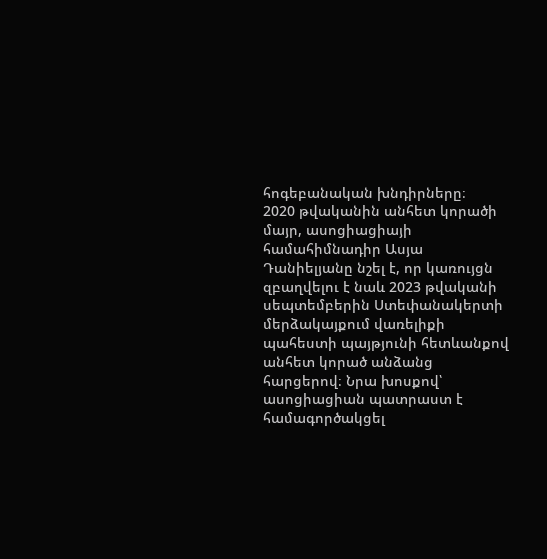հոգեբանական խնդիրները։
2020 թվականին անհետ կորածի մայր, ասոցիացիայի համահիմնադիր Ասյա Դանիելյանը նշել է, որ կառույցն զբաղվելու է նաև 2023 թվականի սեպտեմբերին Ստեփանակերտի մերձակայքում վառելիքի պահեստի պայթյունի հետևանքով անհետ կորած անձանց հարցերով։ Նրա խոսքով՝ ասոցիացիան պատրաստ է համագործակցել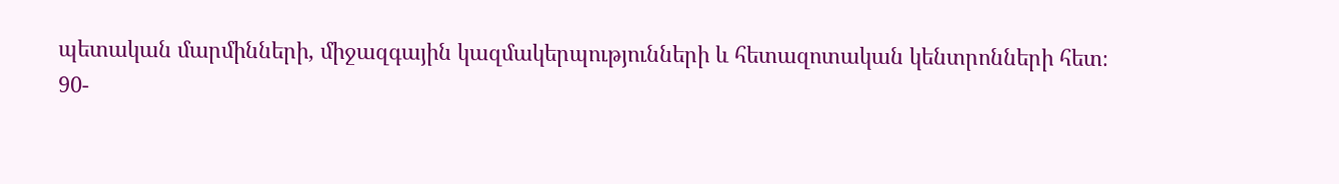պետական մարմինների, միջազգային կազմակերպությունների և հետազոտական կենտրոնների հետ։
90-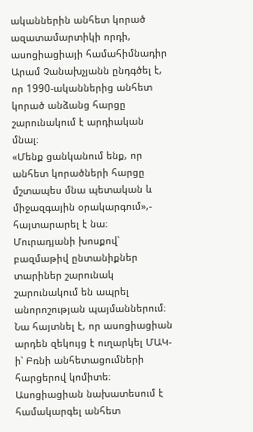ականներին անհետ կորած ազատամարտիկի որդի, ասոցիացիայի համահիմնադիր Արամ Չանախչյանն ընդգծել է, որ 1990-ականներից անհետ կորած անձանց հարցը շարունակում է արդիական մնալ։
«Մենք ցանկանում ենք, որ անհետ կորածների հարցը մշտապես մնա պետական և միջազգային օրակարգում»,- հայտարարել է նա։
Մուրադյանի խոսքով՝ բազմաթիվ ընտանիքներ տարիներ շարունակ շարունակում են ապրել անորոշության պայմաններում։ Նա հայտնել է, որ ասոցիացիան արդեն զեկույց է ուղարկել ՄԱԿ-ի՝ Բռնի անհետացումների հարցերով կոմիտե։
Ասոցիացիան նախատեսում է համակարգել անհետ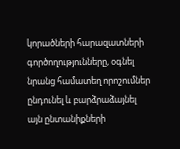կորածների հարազատների գործողությունները, օգնել նրանց համատեղ որոշումներ ընդունել և բարձրաձայնել այն ընտանիքների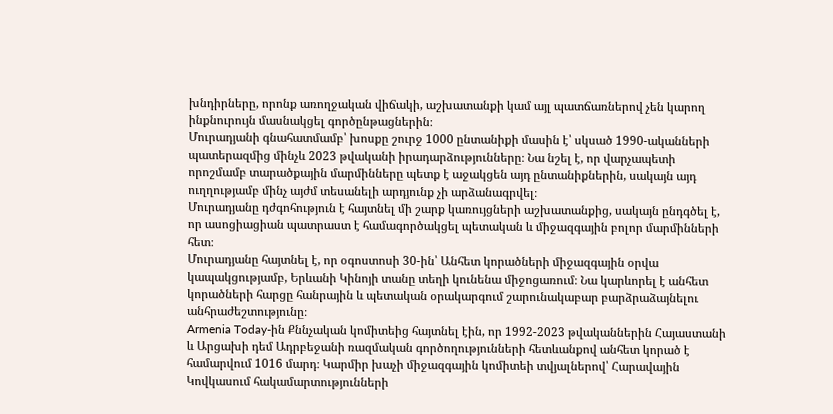խնդիրները, որոնք առողջական վիճակի, աշխատանքի կամ այլ պատճառներով չեն կարող ինքնուրույն մասնակցել գործընթացներին։
Մուրադյանի գնահատմամբ՝ խոսքը շուրջ 1000 ընտանիքի մասին է՝ սկսած 1990-ականների պատերազմից մինչև 2023 թվականի իրադարձությունները։ Նա նշել է, որ վարչապետի որոշմամբ տարածքային մարմինները պետք է աջակցեն այդ ընտանիքներին, սակայն այդ ուղղությամբ մինչ այժմ տեսանելի արդյունք չի արձանագրվել։
Մուրադյանը դժգոհություն է հայտնել մի շարք կառույցների աշխատանքից, սակայն ընդգծել է, որ ասոցիացիան պատրաստ է համագործակցել պետական և միջազգային բոլոր մարմինների հետ։
Մուրադյանը հայտնել է, որ օգոստոսի 30-ին՝ Անհետ կորածների միջազգային օրվա կապակցությամբ, Երևանի Կինոյի տանը տեղի կունենա միջոցառում։ Նա կարևորել է անհետ կորածների հարցը հանրային և պետական օրակարգում շարունակաբար բարձրաձայնելու անհրաժեշտությունը։
Armenia Today-ին Քննչական կոմիտեից հայտնել էին, որ 1992-2023 թվականներին Հայաստանի և Արցախի դեմ Ադրբեջանի ռազմական գործողությունների հետևանքով անհետ կորած է համարվում 1016 մարդ։ Կարմիր խաչի միջազգային կոմիտեի տվյալներով՝ Հարավային Կովկասում հակամարտությունների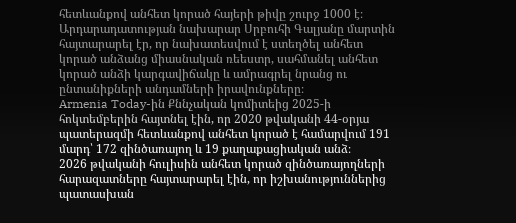հետևանքով անհետ կորած հայերի թիվը շուրջ 1000 է։
Արդարադատության նախարար Սրբուհի Գալյանը մարտին հայտարարել էր, որ նախատեսվում է ստեղծել անհետ կորած անձանց միասնական ռեեստր, սահմանել անհետ կորած անձի կարգավիճակը և ամրագրել նրանց ու ընտանիքների անդամների իրավունքները։
Armenia Today-ին Քննչական կոմիտեից 2025-ի հոկտեմբերին հայտնել էին, որ 2020 թվականի 44-օրյա պատերազմի հետևանքով անհետ կորած է համարվում 191 մարդ՝ 172 զինծառայող և 19 քաղաքացիական անձ։
2026 թվականի հուլիսին անհետ կորած զինծառայողների հարազատները հայտարարել էին, որ իշխանություններից պատասխան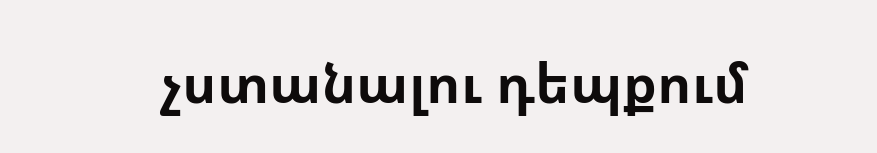չստանալու դեպքում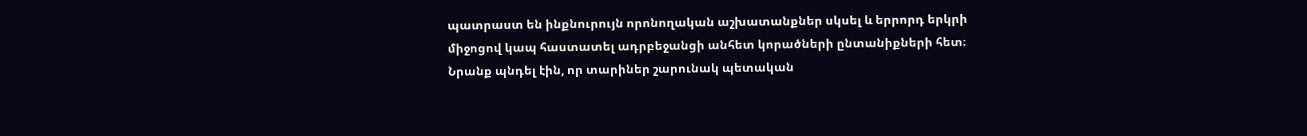պատրաստ են ինքնուրույն որոնողական աշխատանքներ սկսել և երրորդ երկրի միջոցով կապ հաստատել ադրբեջանցի անհետ կորածների ընտանիքների հետ։ Նրանք պնդել էին, որ տարիներ շարունակ պետական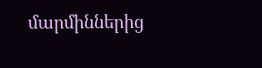մարմիններից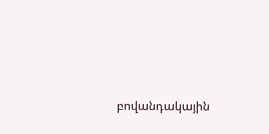բովանդակային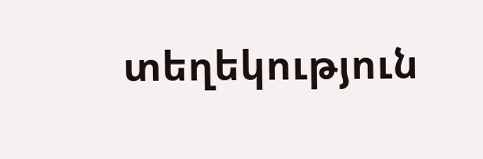տեղեկություն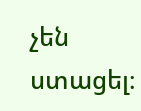չեն ստացել։